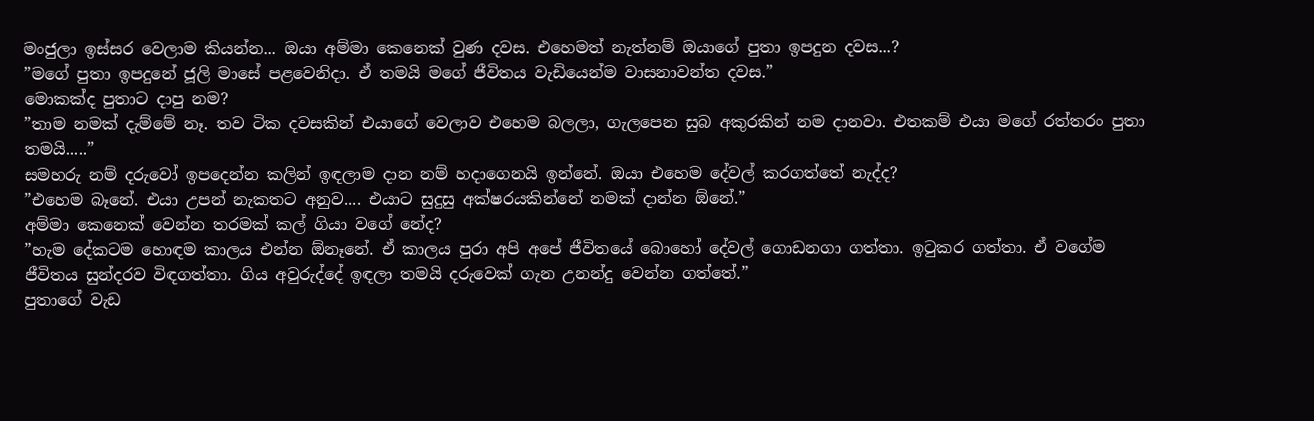මංජුලා ඉස්සර වෙලාම කියන්න... ඔයා අම්මා කෙනෙක් වුණ දවස. එහෙමත් නැත්නම් ඔයාගේ පුතා ඉපදුන දවස...?
”මගේ පුතා ඉපදුනේ ජූලි මාසේ පළවෙනිදා. ඒ තමයි මගේ ජීවිතය වැඩියෙන්ම වාසනාවන්ත දවස.”
මොකක්ද පුතාට දාපු නම?
”තාම නමක් දැම්මේ නෑ. තව ටික දවසකින් එයාගේ වෙලාව එහෙම බලලා, ගැලපෙන සුබ අකුරකින් නම දානවා. එතකම් එයා මගේ රත්තරං පුතා තමයි.....”
සමහරු නම් දරුවෝ ඉපදෙන්න කලින් ඉඳලාම දාන නම් හදාගෙනයි ඉන්නේ. ඔයා එහෙම දේවල් කරගත්තේ නැද්ද?
”එහෙම බෑනේ. එයා උපන් නැකතට අනුව.... එයාට සුදුසු අක්ෂරයකින්නේ නමක් දාන්න ඕනේ.”
අම්මා කෙනෙක් වෙන්න තරමක් කල් ගියා වගේ නේද?
”හැම දේකටම හොඳම කාලය එන්න ඕනෑනේ. ඒ කාලය පුරා අපි අපේ ජීවිතයේ බොහෝ දේවල් ගොඩනගා ගත්තා. ඉටුකර ගත්තා. ඒ වගේම ජීවිතය සුන්දරව විඳගත්තා. ගිය අවුරුද්දේ ඉඳලා තමයි දරුවෙක් ගැන උනන්දු වෙන්න ගත්තේ.”
පුතාගේ වැඩ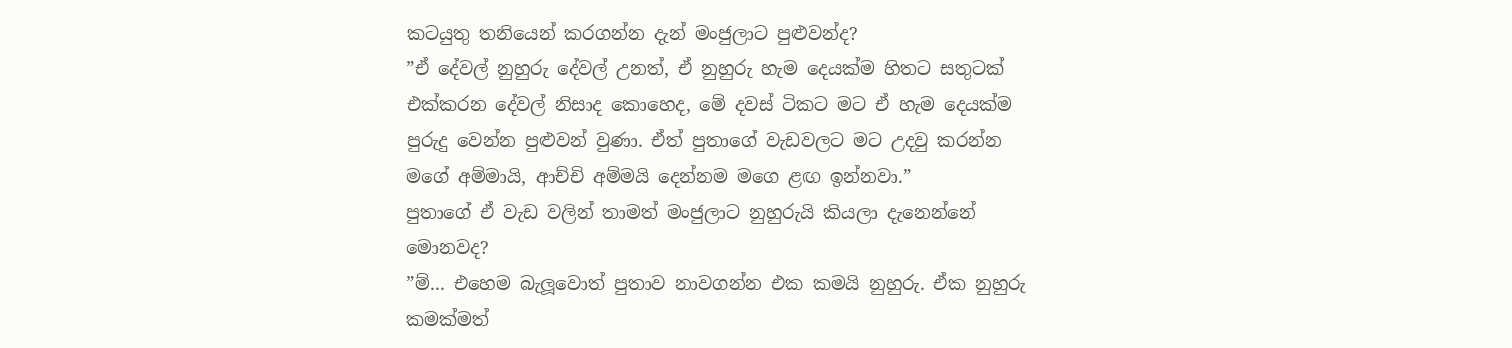කටයුතු තනියෙන් කරගන්න දැන් මංජුලාට පුළුවන්ද?
”ඒ දේවල් නුහුරු දේවල් උනත්, ඒ නුහුරු හැම දෙයක්ම හිතට සතුටක් එක්කරන දේවල් නිසාද කොහෙද, මේ දවස් ටිකට මට ඒ හැම දෙයක්ම පුරුදු වෙන්න පුළුවන් වුණා. ඒත් පුතාගේ වැඩවලට මට උදවු කරන්න මගේ අම්මායි, ආච්චි අම්මයි දෙන්නම මගෙ ළඟ ඉන්නවා.”
පුතාගේ ඒ වැඩ වලින් තාමත් මංජුලාට නුහුරුයි කියලා දැනෙන්නේ මොනවද?
”ම්... එහෙම බැලූවොත් පුතාව නාවගන්න එක කමයි නුහුරු. ඒක නුහුරු කමක්මත්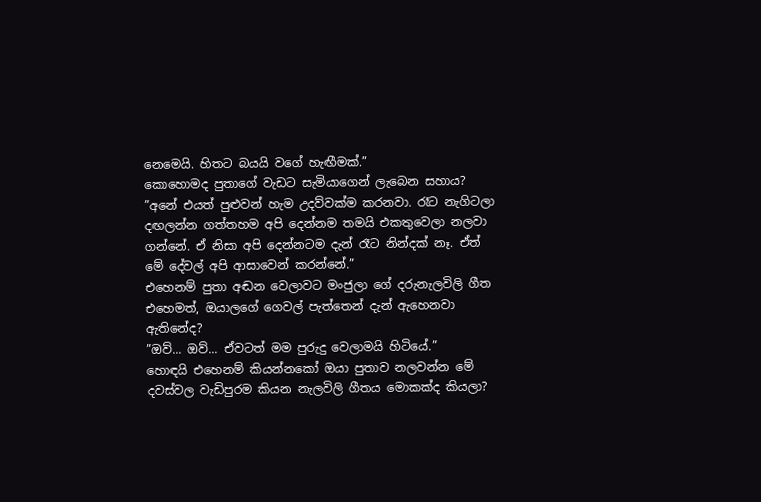නෙමෙයි. හිතට බයයි වගේ හැඟීමක්.”
කොහොමද පුතාගේ වැඩට සැමියාගෙන් ලැබෙන සහාය?
”අනේ එයත් පුළුවන් හැම උදව්වක්ම කරනවා. රෑට නැගිටලා දඟලන්න ගත්තහම අපි දෙන්නම තමයි එකතුවෙලා නලවා ගන්නේ. ඒ නිසා අපි දෙන්නටම දැන් රෑට නින්දක් නෑ. ඒත් මේ දේවල් අපි ආසාවෙන් කරන්නේ.”
එහෙනම් පුතා අඬන වෙලාවට මංජුලා ගේ දරුනැලවිලි ගීත එහෙමත්, ඔයාලගේ ගෙවල් පැත්තෙන් දැන් ඇහෙනවා ඇතිනේද?
”ඔව්... ඔව්... ඒවටත් මම පුරුදු වෙලාමයි හිටියේ.”
හොඳයි එහෙනම් කියන්නකෝ ඔයා පුතාව නලවන්න මේ දවස්වල වැඩිපුරම කියන නැලවිලි ගීතය මොකක්ද කියලා?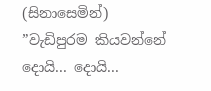(සිනාසෙමින්) ”වැඩිපුරම කියවන්නේ දොයි... දොයි...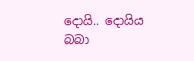දොයි.. දොයිය බබා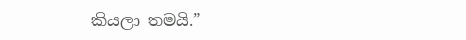කියලා තමයි.”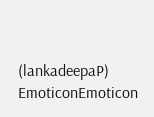(lankadeepaP)
EmoticonEmoticon